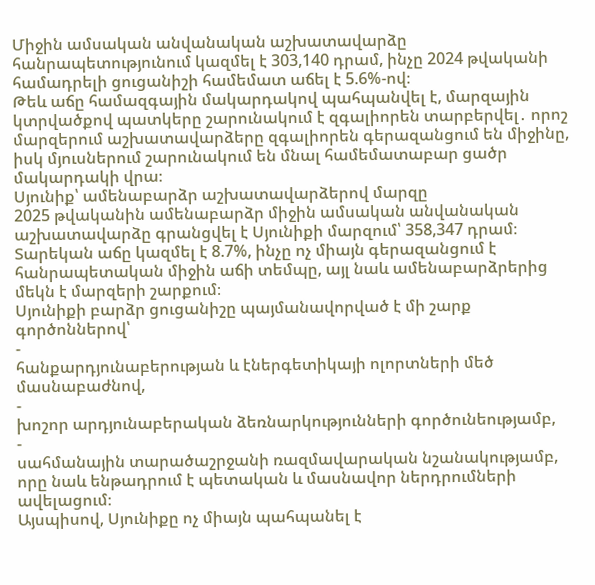Միջին ամսական անվանական աշխատավարձը հանրապետությունում կազմել է 303,140 դրամ, ինչը 2024 թվականի համադրելի ցուցանիշի համեմատ աճել է 5.6%-ով։
Թեև աճը համազգային մակարդակով պահպանվել է, մարզային կտրվածքով պատկերը շարունակում է զգալիորեն տարբերվել․ որոշ մարզերում աշխատավարձերը զգալիորեն գերազանցում են միջինը, իսկ մյուսներում շարունակում են մնալ համեմատաբար ցածր մակարդակի վրա։
Սյունիք՝ ամենաբարձր աշխատավարձերով մարզը
2025 թվականին ամենաբարձր միջին ամսական անվանական աշխատավարձը գրանցվել է Սյունիքի մարզում՝ 358,347 դրամ։ Տարեկան աճը կազմել է 8.7%, ինչը ոչ միայն գերազանցում է հանրապետական միջին աճի տեմպը, այլ նաև ամենաբարձրերից մեկն է մարզերի շարքում։
Սյունիքի բարձր ցուցանիշը պայմանավորված է մի շարք գործոններով՝
-
հանքարդյունաբերության և էներգետիկայի ոլորտների մեծ մասնաբաժնով,
-
խոշոր արդյունաբերական ձեռնարկությունների գործունեությամբ,
-
սահմանային տարածաշրջանի ռազմավարական նշանակությամբ, որը նաև ենթադրում է պետական և մասնավոր ներդրումների ավելացում։
Այսպիսով, Սյունիքը ոչ միայն պահպանել է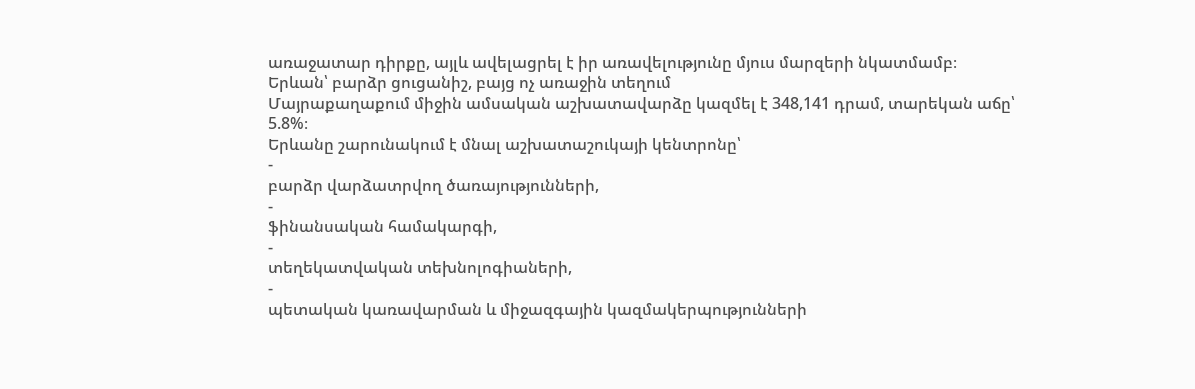առաջատար դիրքը, այլև ավելացրել է իր առավելությունը մյուս մարզերի նկատմամբ։
Երևան՝ բարձր ցուցանիշ, բայց ոչ առաջին տեղում
Մայրաքաղաքում միջին ամսական աշխատավարձը կազմել է 348,141 դրամ, տարեկան աճը՝ 5.8%։
Երևանը շարունակում է մնալ աշխատաշուկայի կենտրոնը՝
-
բարձր վարձատրվող ծառայությունների,
-
ֆինանսական համակարգի,
-
տեղեկատվական տեխնոլոգիաների,
-
պետական կառավարման և միջազգային կազմակերպությունների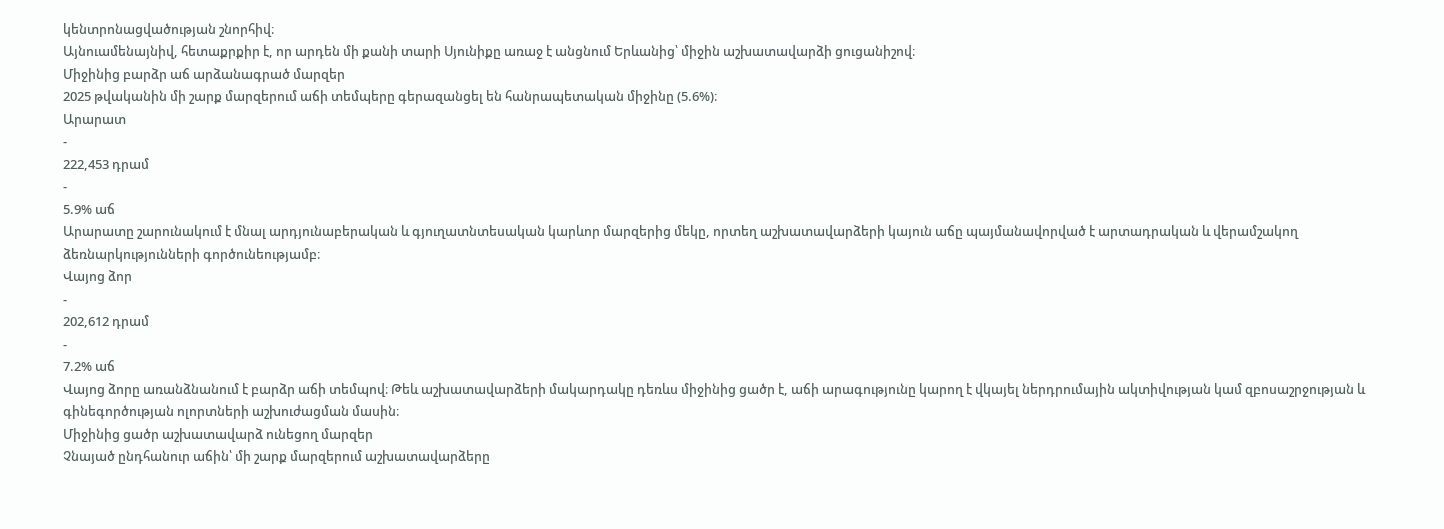կենտրոնացվածության շնորհիվ։
Այնուամենայնիվ, հետաքրքիր է, որ արդեն մի քանի տարի Սյունիքը առաջ է անցնում Երևանից՝ միջին աշխատավարձի ցուցանիշով։
Միջինից բարձր աճ արձանագրած մարզեր
2025 թվականին մի շարք մարզերում աճի տեմպերը գերազանցել են հանրապետական միջինը (5.6%)։
Արարատ
-
222,453 դրամ
-
5.9% աճ
Արարատը շարունակում է մնալ արդյունաբերական և գյուղատնտեսական կարևոր մարզերից մեկը, որտեղ աշխատավարձերի կայուն աճը պայմանավորված է արտադրական և վերամշակող ձեռնարկությունների գործունեությամբ։
Վայոց ձոր
-
202,612 դրամ
-
7.2% աճ
Վայոց ձորը առանձնանում է բարձր աճի տեմպով։ Թեև աշխատավարձերի մակարդակը դեռևս միջինից ցածր է, աճի արագությունը կարող է վկայել ներդրումային ակտիվության կամ զբոսաշրջության և գինեգործության ոլորտների աշխուժացման մասին։
Միջինից ցածր աշխատավարձ ունեցող մարզեր
Չնայած ընդհանուր աճին՝ մի շարք մարզերում աշխատավարձերը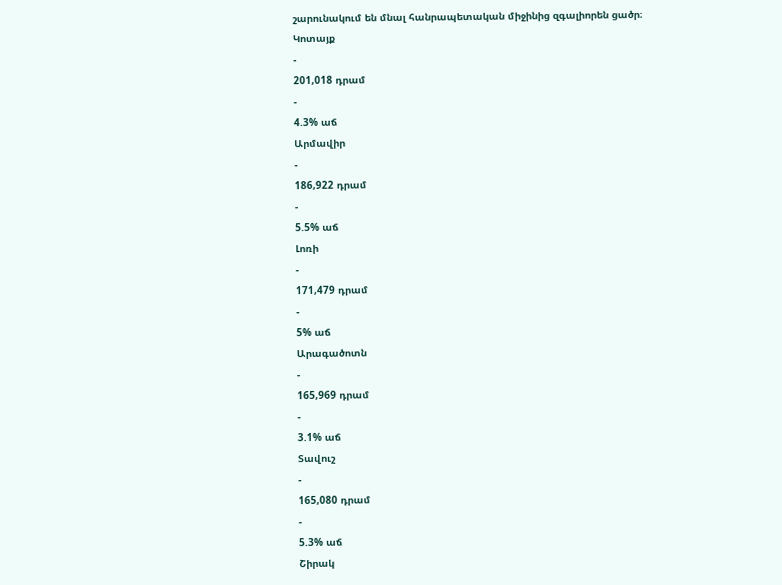շարունակում են մնալ հանրապետական միջինից զգալիորեն ցածր։
Կոտայք
-
201,018 դրամ
-
4.3% աճ
Արմավիր
-
186,922 դրամ
-
5.5% աճ
Լոռի
-
171,479 դրամ
-
5% աճ
Արագածոտն
-
165,969 դրամ
-
3.1% աճ
Տավուշ
-
165,080 դրամ
-
5.3% աճ
Շիրակ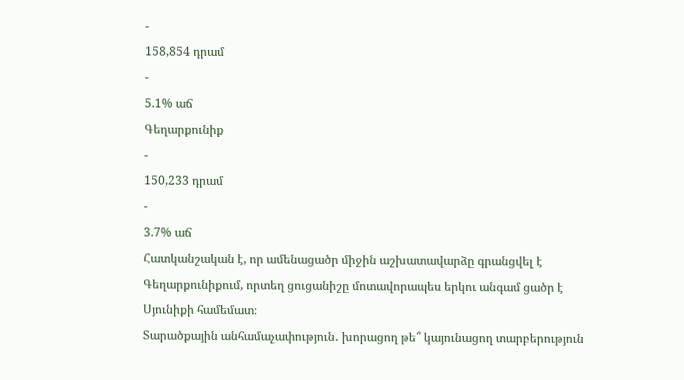-
158,854 դրամ
-
5.1% աճ
Գեղարքունիք
-
150,233 դրամ
-
3.7% աճ
Հատկանշական է, որ ամենացածր միջին աշխատավարձը գրանցվել է Գեղարքունիքում, որտեղ ցուցանիշը մոտավորապես երկու անգամ ցածր է Սյունիքի համեմատ։
Տարածքային անհամաչափություն․ խորացող թե՞ կայունացող տարբերություն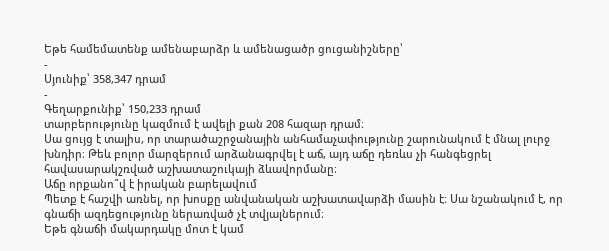Եթե համեմատենք ամենաբարձր և ամենացածր ցուցանիշները՝
-
Սյունիք՝ 358,347 դրամ
-
Գեղարքունիք՝ 150,233 դրամ
տարբերությունը կազմում է ավելի քան 208 հազար դրամ։
Սա ցույց է տալիս, որ տարածաշրջանային անհամաչափությունը շարունակում է մնալ լուրջ խնդիր։ Թեև բոլոր մարզերում արձանագրվել է աճ, այդ աճը դեռևս չի հանգեցրել հավասարակշռված աշխատաշուկայի ձևավորմանը։
Աճը որքանո՞վ է իրական բարելավում
Պետք է հաշվի առնել, որ խոսքը անվանական աշխատավարձի մասին է։ Սա նշանակում է, որ գնաճի ազդեցությունը ներառված չէ տվյալներում։
Եթե գնաճի մակարդակը մոտ է կամ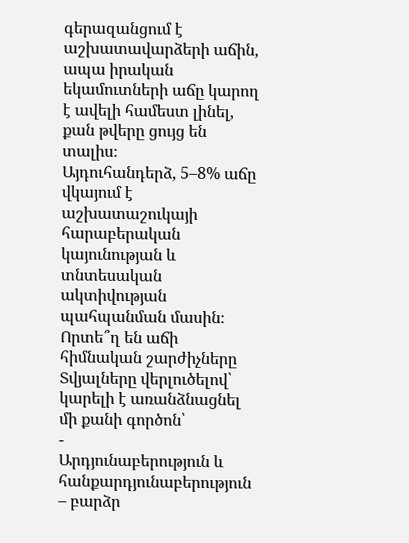գերազանցում է աշխատավարձերի աճին, ապա իրական եկամուտների աճը կարող է ավելի համեստ լինել, քան թվերը ցույց են տալիս։
Այդուհանդերձ, 5–8% աճը վկայում է աշխատաշուկայի հարաբերական կայունության և տնտեսական ակտիվության պահպանման մասին։
Որտե՞ղ են աճի հիմնական շարժիչները
Տվյալները վերլուծելով՝ կարելի է առանձնացնել մի քանի գործոն՝
-
Արդյունաբերություն և հանքարդյունաբերություն – բարձր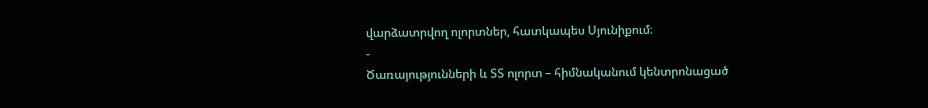վարձատրվող ոլորտներ, հատկապես Սյունիքում։
-
Ծառայությունների և ՏՏ ոլորտ – հիմնականում կենտրոնացած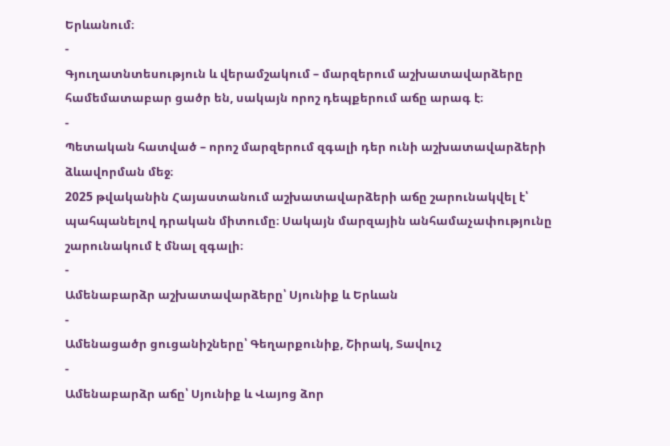Երևանում։
-
Գյուղատնտեսություն և վերամշակում – մարզերում աշխատավարձերը համեմատաբար ցածր են, սակայն որոշ դեպքերում աճը արագ է։
-
Պետական հատված – որոշ մարզերում զգալի դեր ունի աշխատավարձերի ձևավորման մեջ։
2025 թվականին Հայաստանում աշխատավարձերի աճը շարունակվել է՝ պահպանելով դրական միտումը։ Սակայն մարզային անհամաչափությունը շարունակում է մնալ զգալի։
-
Ամենաբարձր աշխատավարձերը՝ Սյունիք և Երևան
-
Ամենացածր ցուցանիշները՝ Գեղարքունիք, Շիրակ, Տավուշ
-
Ամենաբարձր աճը՝ Սյունիք և Վայոց ձոր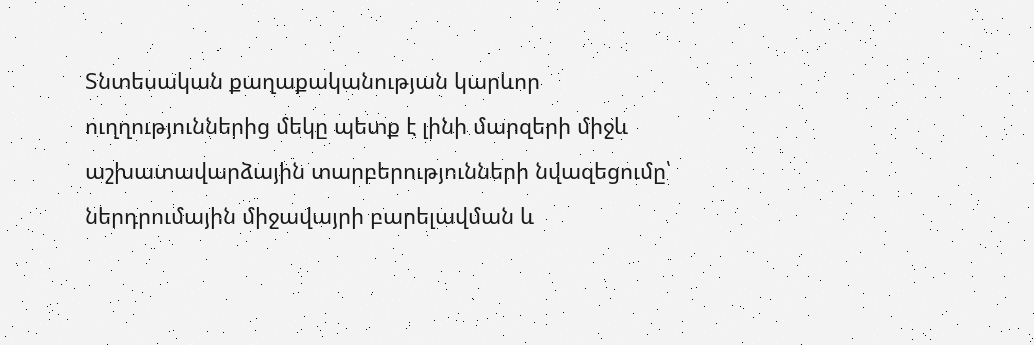Տնտեսական քաղաքականության կարևոր ուղղություններից մեկը պետք է լինի մարզերի միջև աշխատավարձային տարբերությունների նվազեցումը՝ ներդրումային միջավայրի բարելավման և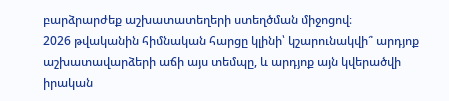բարձրարժեք աշխատատեղերի ստեղծման միջոցով։
2026 թվականին հիմնական հարցը կլինի՝ կշարունակվի՞ արդյոք աշխատավարձերի աճի այս տեմպը, և արդյոք այն կվերածվի իրական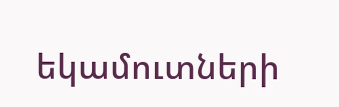եկամուտների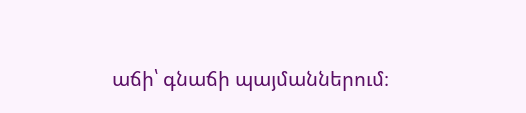աճի՝ գնաճի պայմաններում։